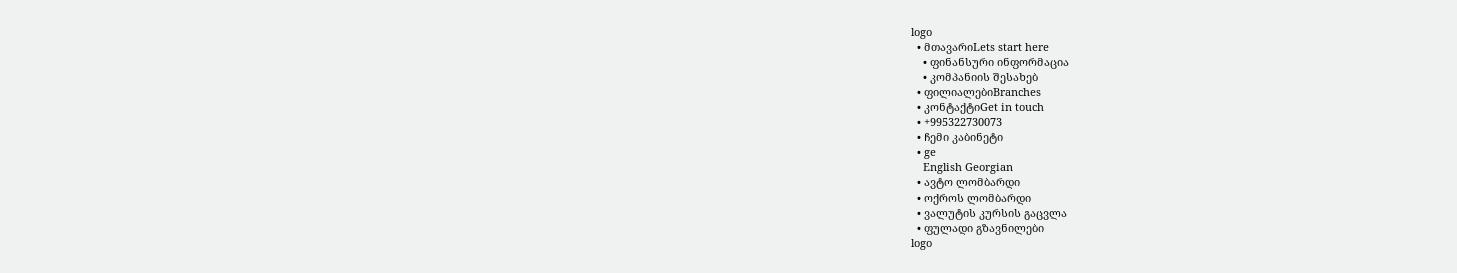logo
  • მთავარიLets start here
    • ფინანსური ინფორმაცია
    • კომპანიის შესახებ
  • ფილიალებიBranches
  • კონტაქტიGet in touch
  • +995322730073
  • ჩემი კაბინეტი
  • ge
    English Georgian
  • ავტო ლომბარდი
  • ოქროს ლომბარდი
  • ვალუტის კურსის გაცვლა
  • ფულადი გზავნილები
logo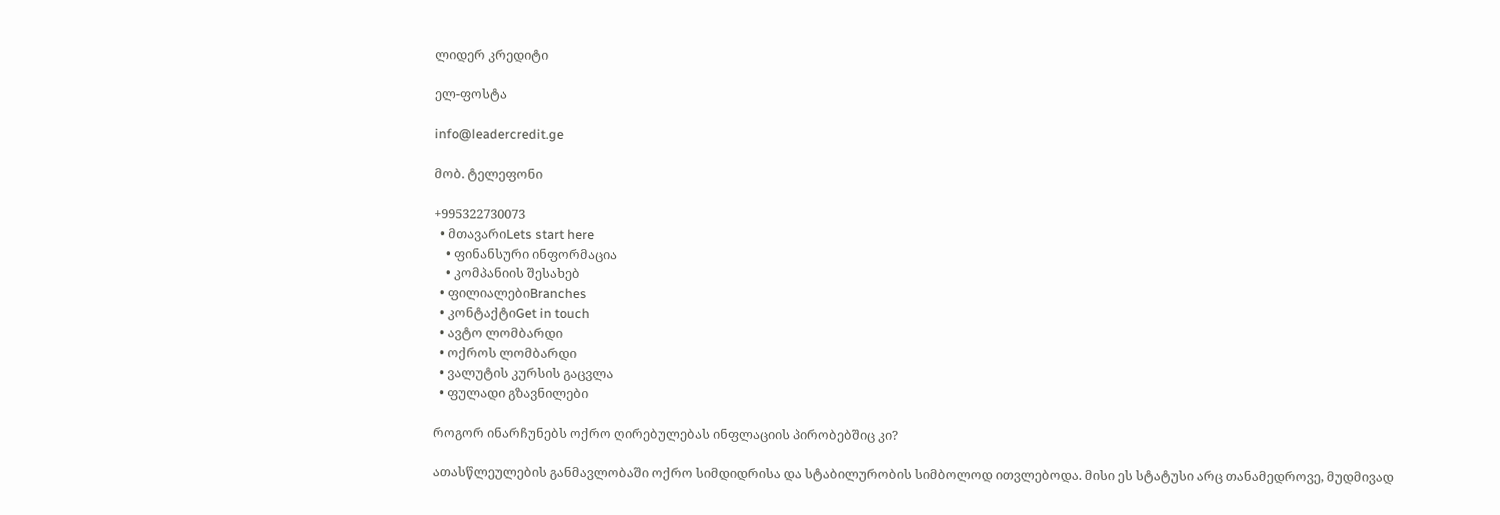ლიდერ კრედიტი

ელ-ფოსტა

info@leadercredit.ge

მობ. ტელეფონი

+995322730073
  • მთავარიLets start here
    • ფინანსური ინფორმაცია
    • კომპანიის შესახებ
  • ფილიალებიBranches
  • კონტაქტიGet in touch
  • ავტო ლომბარდი
  • ოქროს ლომბარდი
  • ვალუტის კურსის გაცვლა
  • ფულადი გზავნილები

როგორ ინარჩუნებს ოქრო ღირებულებას ინფლაციის პირობებშიც კი?

ათასწლეულების განმავლობაში ოქრო სიმდიდრისა და სტაბილურობის სიმბოლოდ ითვლებოდა. მისი ეს სტატუსი არც თანამედროვე, მუდმივად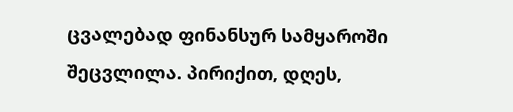ცვალებად ფინანსურ სამყაროში შეცვლილა. პირიქით, დღეს,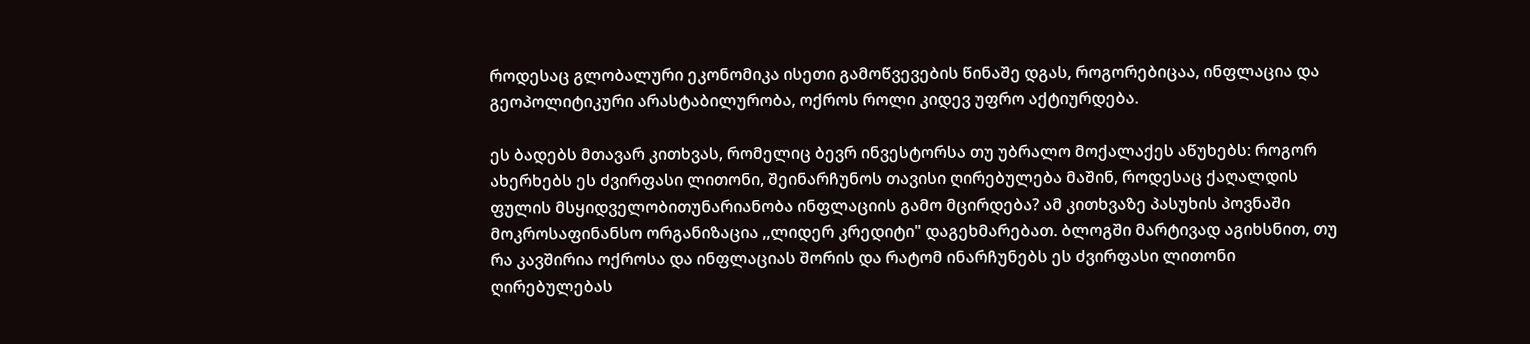როდესაც გლობალური ეკონომიკა ისეთი გამოწვევების წინაშე დგას, როგორებიცაა, ინფლაცია და გეოპოლიტიკური არასტაბილურობა, ოქროს როლი კიდევ უფრო აქტიურდება.

ეს ბადებს მთავარ კითხვას, რომელიც ბევრ ინვესტორსა თუ უბრალო მოქალაქეს აწუხებს: როგორ ახერხებს ეს ძვირფასი ლითონი, შეინარჩუნოს თავისი ღირებულება მაშინ, როდესაც ქაღალდის ფულის მსყიდველობითუნარიანობა ინფლაციის გამო მცირდება? ამ კითხვაზე პასუხის პოვნაში მოკროსაფინანსო ორგანიზაცია ,,ლიდერ კრედიტი" დაგეხმარებათ. ბლოგში მარტივად აგიხსნით, თუ რა კავშირია ოქროსა და ინფლაციას შორის და რატომ ინარჩუნებს ეს ძვირფასი ლითონი ღირებულებას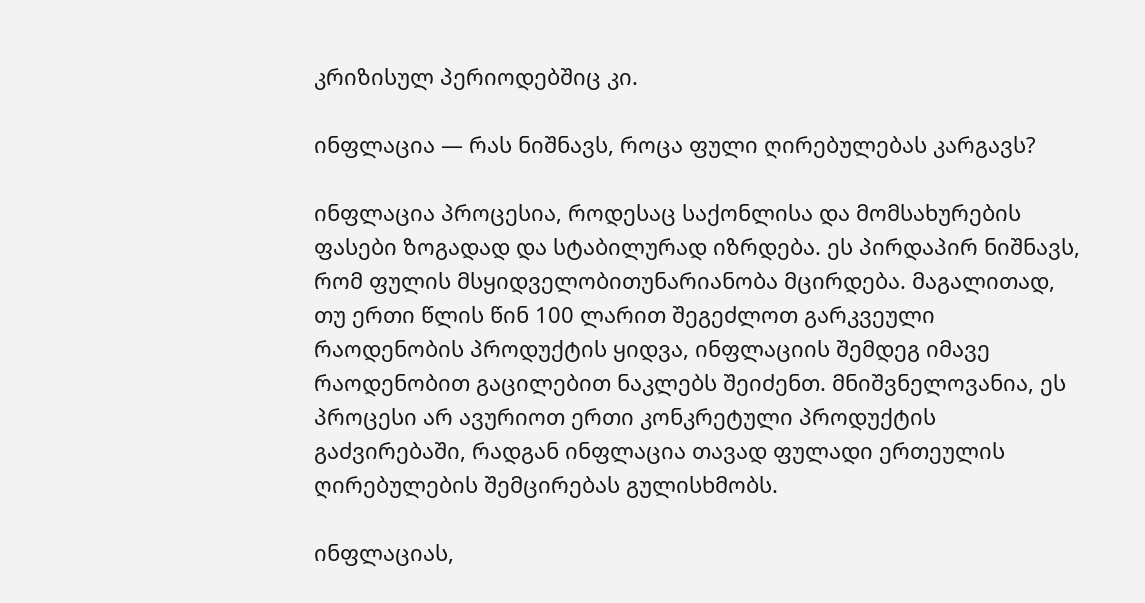კრიზისულ პერიოდებშიც კი.

ინფლაცია — რას ნიშნავს, როცა ფული ღირებულებას კარგავს?

ინფლაცია პროცესია, როდესაც საქონლისა და მომსახურების ფასები ზოგადად და სტაბილურად იზრდება. ეს პირდაპირ ნიშნავს, რომ ფულის მსყიდველობითუნარიანობა მცირდება. მაგალითად, თუ ერთი წლის წინ 100 ლარით შეგეძლოთ გარკვეული რაოდენობის პროდუქტის ყიდვა, ინფლაციის შემდეგ იმავე რაოდენობით გაცილებით ნაკლებს შეიძენთ. მნიშვნელოვანია, ეს პროცესი არ ავურიოთ ერთი კონკრეტული პროდუქტის გაძვირებაში, რადგან ინფლაცია თავად ფულადი ერთეულის ღირებულების შემცირებას გულისხმობს.

ინფლაციას,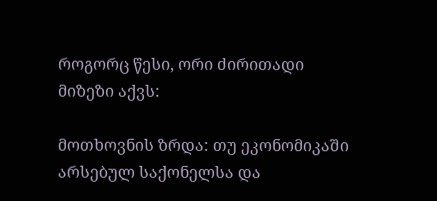როგორც წესი, ორი ძირითადი მიზეზი აქვს:

მოთხოვნის ზრდა: თუ ეკონომიკაში არსებულ საქონელსა და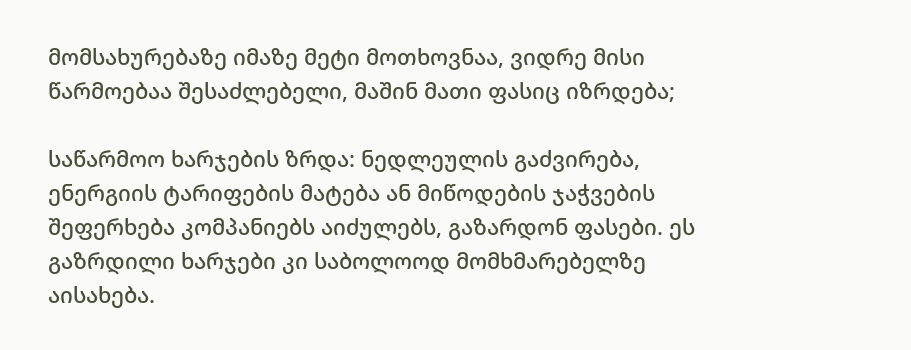მომსახურებაზე იმაზე მეტი მოთხოვნაა, ვიდრე მისი წარმოებაა შესაძლებელი, მაშინ მათი ფასიც იზრდება;

საწარმოო ხარჯების ზრდა: ნედლეულის გაძვირება, ენერგიის ტარიფების მატება ან მიწოდების ჯაჭვების შეფერხება კომპანიებს აიძულებს, გაზარდონ ფასები. ეს გაზრდილი ხარჯები კი საბოლოოდ მომხმარებელზე აისახება.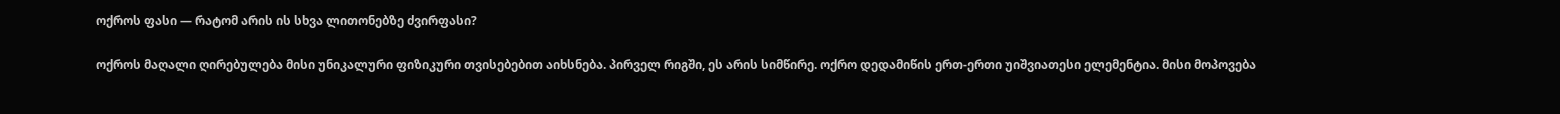ოქროს ფასი — რატომ არის ის სხვა ლითონებზე ძვირფასი?

ოქროს მაღალი ღირებულება მისი უნიკალური ფიზიკური თვისებებით აიხსნება. პირველ რიგში, ეს არის სიმწირე. ოქრო დედამიწის ერთ-ერთი უიშვიათესი ელემენტია. მისი მოპოვება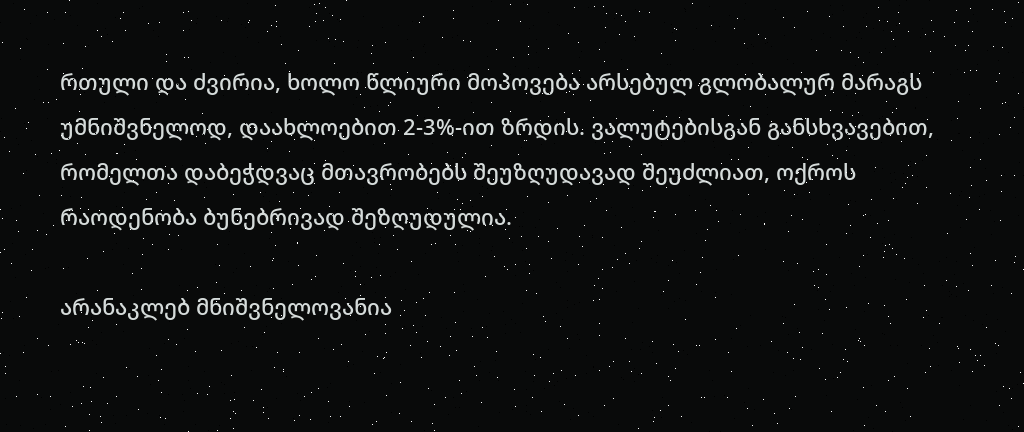რთული და ძვირია, ხოლო წლიური მოპოვება არსებულ გლობალურ მარაგს უმნიშვნელოდ, დაახლოებით 2-3%-ით ზრდის. ვალუტებისგან განსხვავებით, რომელთა დაბეჭდვაც მთავრობებს შეუზღუდავად შეუძლიათ, ოქროს რაოდენობა ბუნებრივად შეზღუდულია.

არანაკლებ მნიშვნელოვანია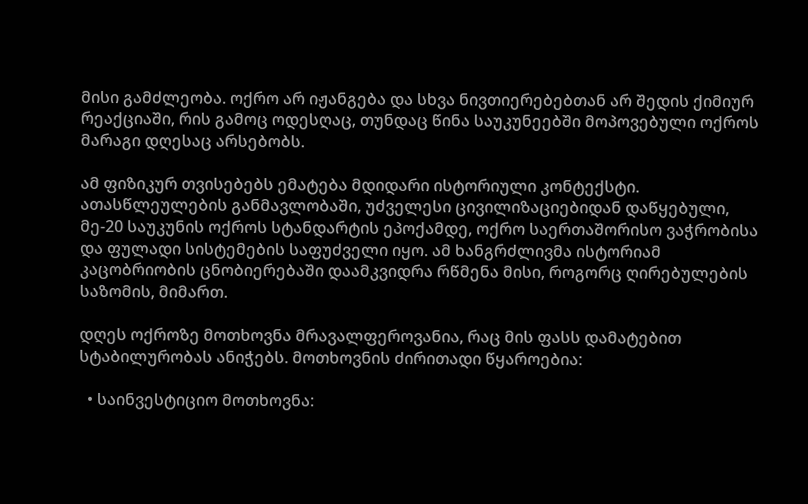მისი გამძლეობა. ოქრო არ იჟანგება და სხვა ნივთიერებებთან არ შედის ქიმიურ რეაქციაში, რის გამოც ოდესღაც, თუნდაც წინა საუკუნეებში მოპოვებული ოქროს მარაგი დღესაც არსებობს.

ამ ფიზიკურ თვისებებს ემატება მდიდარი ისტორიული კონტექსტი. ათასწლეულების განმავლობაში, უძველესი ცივილიზაციებიდან დაწყებული, მე-20 საუკუნის ოქროს სტანდარტის ეპოქამდე, ოქრო საერთაშორისო ვაჭრობისა და ფულადი სისტემების საფუძველი იყო. ამ ხანგრძლივმა ისტორიამ კაცობრიობის ცნობიერებაში დაამკვიდრა რწმენა მისი, როგორც ღირებულების საზომის, მიმართ.

დღეს ოქროზე მოთხოვნა მრავალფეროვანია, რაც მის ფასს დამატებით სტაბილურობას ანიჭებს. მოთხოვნის ძირითადი წყაროებია:

  • საინვესტიციო მოთხოვნა: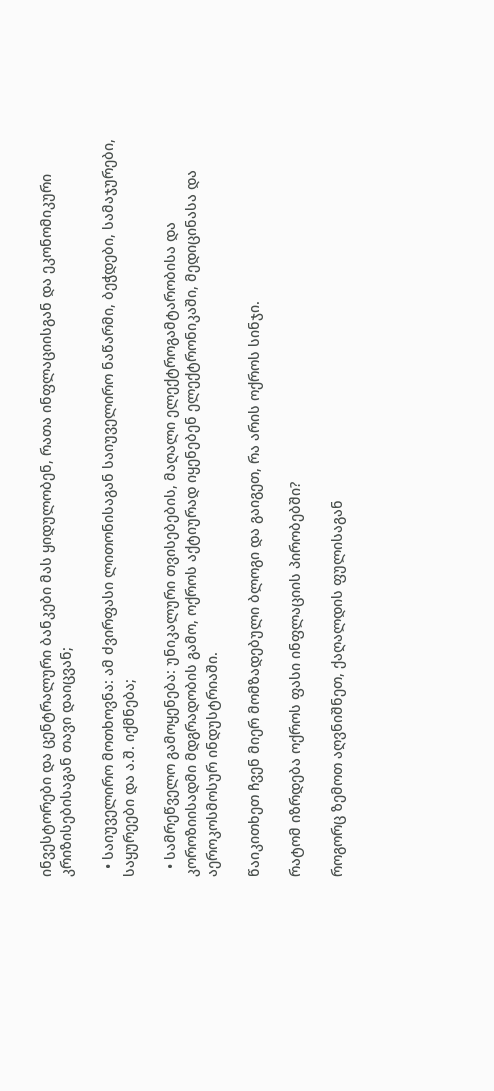ინვესტორები და ცენტრალური ბანკები მას ყიდულობენ, რათა ინფლაციისგან და ეკონომიკური კრიზისებისაგან თავი დაიცვან;

  • საიუველირო მოთხოვნა: ამ ძვირფასი ლითონისაგან საიუველირო ნაწარმი, ბეჭდები, სამაჯურები, საყურეები და ა.შ. იქმნება;

  • სამრეწველო გამოყენება: უნიკალური თვისებების, მაღალი ელექტროგამტარობისა და კოროზიისადმი მდგრადობის გამო, ოქროს აქტიურად იყენებენ ელექტრონიკაში, მედიცინასა და აეროკოსმოსურ ინდუსტრიაში.

წაიკითხეთ ჩვენ მიერ მომზადებული ბლოგი და გაიგეთ, რა არის ოქროს სინჯი.

რატომ იზრდება ოქროს ფასი ინფლაციის პირობებში?

როგორც ზემოთ აღვნიშნეთ, ქაღალდის ფულისაგან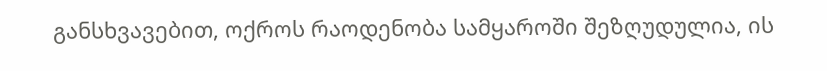განსხვავებით, ოქროს რაოდენობა სამყაროში შეზღუდულია, ის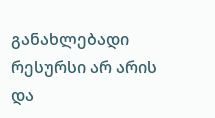განახლებადი რესურსი არ არის და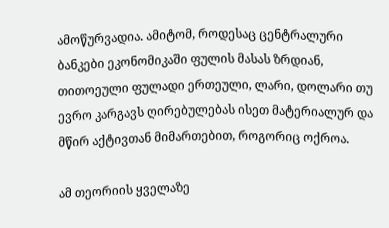ამოწურვადია. ამიტომ, როდესაც ცენტრალური ბანკები ეკონომიკაში ფულის მასას ზრდიან, თითოეული ფულადი ერთეული, ლარი, დოლარი თუ ევრო კარგავს ღირებულებას ისეთ მატერიალურ და მწირ აქტივთან მიმართებით, როგორიც ოქროა.

ამ თეორიის ყველაზე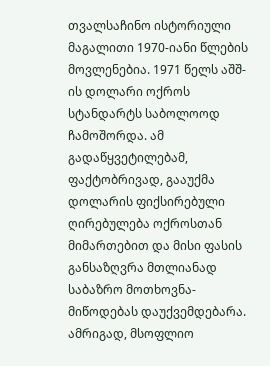თვალსაჩინო ისტორიული მაგალითი 1970-იანი წლების მოვლენებია. 1971 წელს აშშ-ის დოლარი ოქროს სტანდარტს საბოლოოდ ჩამოშორდა. ამ გადაწყვეტილებამ, ფაქტობრივად, გააუქმა დოლარის ფიქსირებული ღირებულება ოქროსთან მიმართებით და მისი ფასის განსაზღვრა მთლიანად საბაზრო მოთხოვნა-მიწოდებას დაუქვემდებარა. ამრიგად, მსოფლიო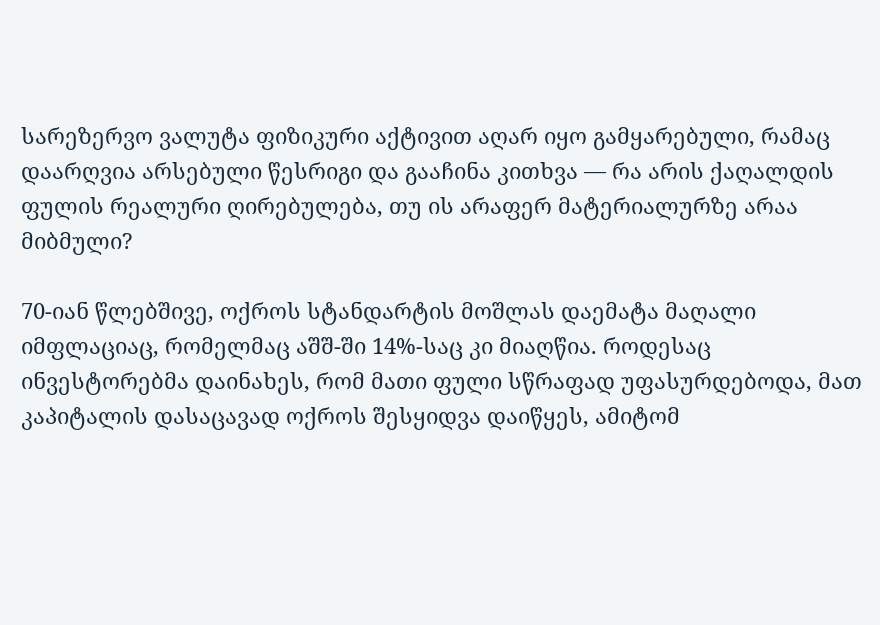სარეზერვო ვალუტა ფიზიკური აქტივით აღარ იყო გამყარებული, რამაც დაარღვია არსებული წესრიგი და გააჩინა კითხვა — რა არის ქაღალდის ფულის რეალური ღირებულება, თუ ის არაფერ მატერიალურზე არაა მიბმული?

70-იან წლებშივე, ოქროს სტანდარტის მოშლას დაემატა მაღალი იმფლაციაც, რომელმაც აშშ-ში 14%-საც კი მიაღწია. როდესაც ინვესტორებმა დაინახეს, რომ მათი ფული სწრაფად უფასურდებოდა, მათ კაპიტალის დასაცავად ოქროს შესყიდვა დაიწყეს, ამიტომ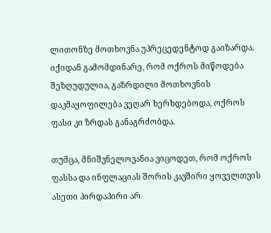ლითონზე მოთხოვნა უპრეცედენტოდ გაიზარდა. იქიდან გამომდინარე, რომ ოქროს მიწოდება შეზღუდულია, გაზრდილი მოთხოვნის დაკმაყოფილება ვეღარ ხერხდებოდა, ოქროს ფასი კი ზრდას განაგრძობდა.

თუმცა, მნიშვნელოვანია ვიცოდეთ, რომ ოქროს ფასსა და ინფლაციას შორის კავშირი ყოველთვის ასეთი პირდაპირი არ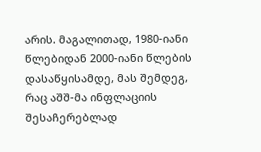არის. მაგალითად, 1980-იანი წლებიდან 2000-იანი წლების დასაწყისამდე, მას შემდეგ, რაც აშშ-მა ინფლაციის შესაჩერებლად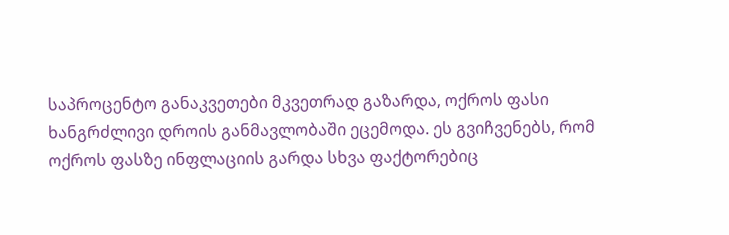საპროცენტო განაკვეთები მკვეთრად გაზარდა, ოქროს ფასი ხანგრძლივი დროის განმავლობაში ეცემოდა. ეს გვიჩვენებს, რომ ოქროს ფასზე ინფლაციის გარდა სხვა ფაქტორებიც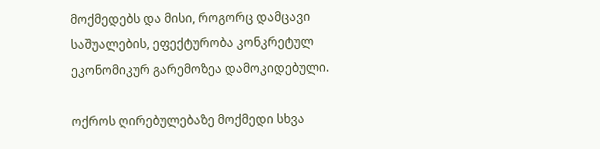მოქმედებს და მისი, როგორც დამცავი საშუალების, ეფექტურობა კონკრეტულ ეკონომიკურ გარემოზეა დამოკიდებული.

ოქროს ღირებულებაზე მოქმედი სხვა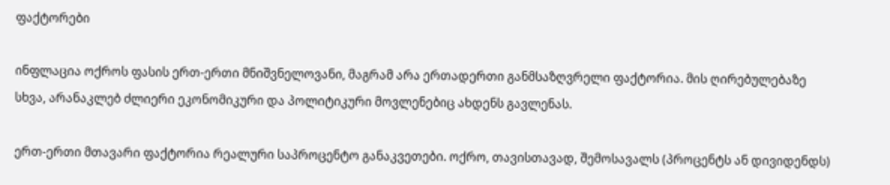ფაქტორები

ინფლაცია ოქროს ფასის ერთ-ერთი მნიშვნელოვანი, მაგრამ არა ერთადერთი განმსაზღვრელი ფაქტორია. მის ღირებულებაზე სხვა, არანაკლებ ძლიერი ეკონომიკური და პოლიტიკური მოვლენებიც ახდენს გავლენას.

ერთ-ერთი მთავარი ფაქტორია რეალური საპროცენტო განაკვეთები. ოქრო, თავისთავად, შემოსავალს (პროცენტს ან დივიდენდს)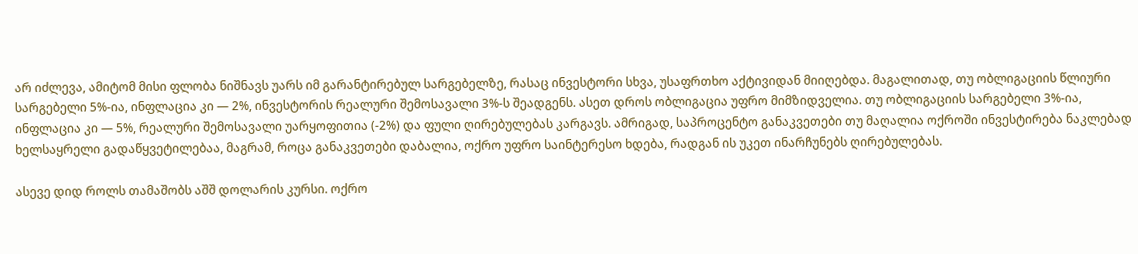არ იძლევა, ამიტომ მისი ფლობა ნიშნავს უარს იმ გარანტირებულ სარგებელზე, რასაც ინვესტორი სხვა, უსაფრთხო აქტივიდან მიიღებდა. მაგალითად, თუ ობლიგაციის წლიური სარგებელი 5%-ია, ინფლაცია კი — 2%, ინვესტორის რეალური შემოსავალი 3%-ს შეადგენს. ასეთ დროს ობლიგაცია უფრო მიმზიდველია. თუ ობლიგაციის სარგებელი 3%-ია, ინფლაცია კი — 5%, რეალური შემოსავალი უარყოფითია (-2%) და ფული ღირებულებას კარგავს. ამრიგად, საპროცენტო განაკვეთები თუ მაღალია ოქროში ინვესტირება ნაკლებად ხელსაყრელი გადაწყვეტილებაა, მაგრამ, როცა განაკვეთები დაბალია, ოქრო უფრო საინტერესო ხდება, რადგან ის უკეთ ინარჩუნებს ღირებულებას.

ასევე დიდ როლს თამაშობს აშშ დოლარის კურსი. ოქრო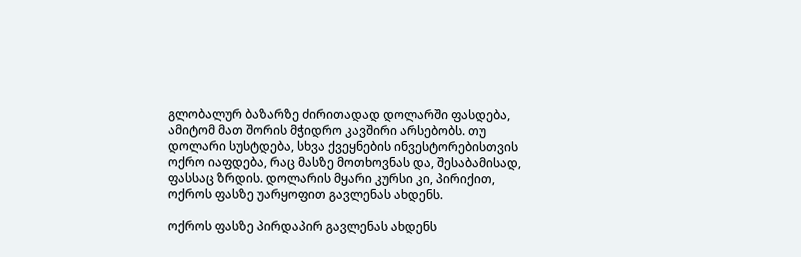გლობალურ ბაზარზე ძირითადად დოლარში ფასდება, ამიტომ მათ შორის მჭიდრო კავშირი არსებობს. თუ დოლარი სუსტდება, სხვა ქვეყნების ინვესტორებისთვის ოქრო იაფდება, რაც მასზე მოთხოვნას და, შესაბამისად, ფასსაც ზრდის. დოლარის მყარი კურსი კი, პირიქით, ოქროს ფასზე უარყოფით გავლენას ახდენს.

ოქროს ფასზე პირდაპირ გავლენას ახდენს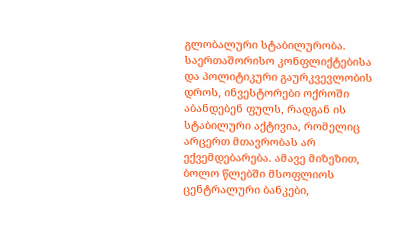გლობალური სტაბილურობა. საერთაშორისო კონფლიქტებისა და პოლიტიკური გაურკვევლობის დროს, ინვესტორები ოქროში აბანდებენ ფულს, რადგან ის სტაბილური აქტივია, რომელიც არცერთ მთავრობას არ ექვემდებარება. ამავე მიზეზით, ბოლო წლებში მსოფლიოს ცენტრალური ბანკები,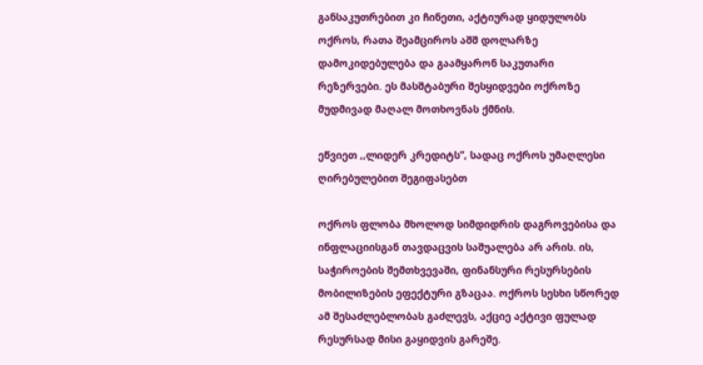განსაკუთრებით კი ჩინეთი, აქტიურად ყიდულობს ოქროს, რათა შეამციროს აშშ დოლარზე დამოკიდებულება და გაამყარონ საკუთარი რეზერვები. ეს მასშტაბური შესყიდვები ოქროზე მუდმივად მაღალ მოთხოვნას ქმნის.

ეწვიეთ ,,ლიდერ კრედიტს”, სადაც ოქროს უმაღლესი ღირებულებით შეგიფასებთ

ოქროს ფლობა მხოლოდ სიმდიდრის დაგროვებისა და ინფლაციისგან თავდაცვის საშუალება არ არის. ის, საჭიროების შემთხვევაში, ფინანსური რესურსების მობილიზების ეფექტური გზაცაა. ოქროს სესხი სწორედ ამ შესაძლებლობას გაძლევს, აქციე აქტივი ფულად რესურსად მისი გაყიდვის გარეშე.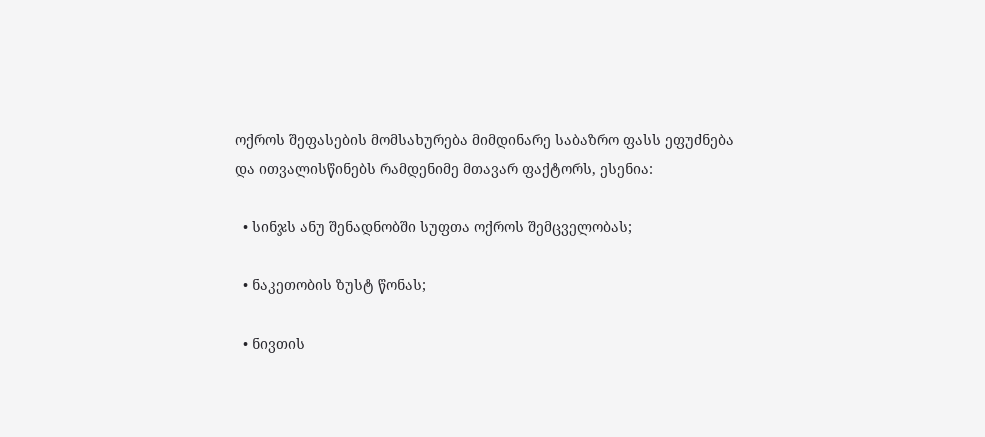ოქროს შეფასების მომსახურება მიმდინარე საბაზრო ფასს ეფუძნება და ითვალისწინებს რამდენიმე მთავარ ფაქტორს, ესენია:

  • სინჯს ანუ შენადნობში სუფთა ოქროს შემცველობას;

  • ნაკეთობის ზუსტ წონას;

  • ნივთის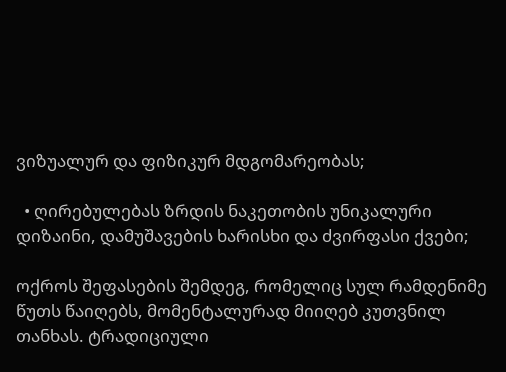ვიზუალურ და ფიზიკურ მდგომარეობას;

  • ღირებულებას ზრდის ნაკეთობის უნიკალური დიზაინი, დამუშავების ხარისხი და ძვირფასი ქვები;

ოქროს შეფასების შემდეგ, რომელიც სულ რამდენიმე წუთს წაიღებს, მომენტალურად მიიღებ კუთვნილ თანხას. ტრადიციული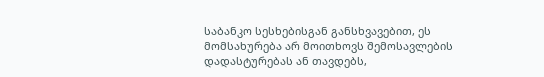საბანკო სესხებისგან განსხვავებით, ეს მომსახურება არ მოითხოვს შემოსავლების დადასტურებას ან თავდებს,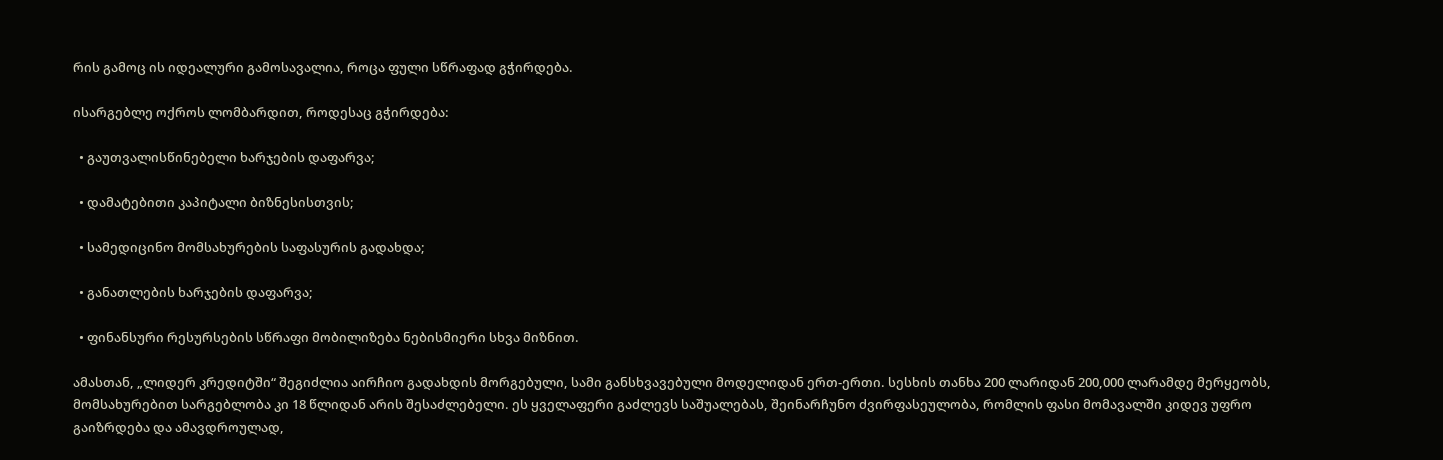რის გამოც ის იდეალური გამოსავალია, როცა ფული სწრაფად გჭირდება.

ისარგებლე ოქროს ლომბარდით, როდესაც გჭირდება:

  • გაუთვალისწინებელი ხარჯების დაფარვა;

  • დამატებითი კაპიტალი ბიზნესისთვის;

  • სამედიცინო მომსახურების საფასურის გადახდა;

  • განათლების ხარჯების დაფარვა;

  • ფინანსური რესურსების სწრაფი მობილიზება ნებისმიერი სხვა მიზნით.

ამასთან, „ლიდერ კრედიტში“ შეგიძლია აირჩიო გადახდის მორგებული, სამი განსხვავებული მოდელიდან ერთ-ერთი. სესხის თანხა 200 ლარიდან 200,000 ლარამდე მერყეობს, მომსახურებით სარგებლობა კი 18 წლიდან არის შესაძლებელი. ეს ყველაფერი გაძლევს საშუალებას, შეინარჩუნო ძვირფასეულობა, რომლის ფასი მომავალში კიდევ უფრო გაიზრდება და ამავდროულად,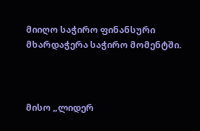მიიღო საჭირო ფინანსური მხარდაჭერა საჭირო მომენტში.



მისო „ლიდერ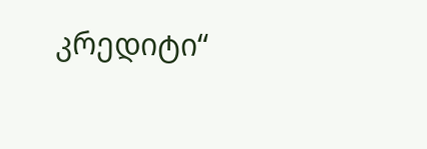კრედიტი“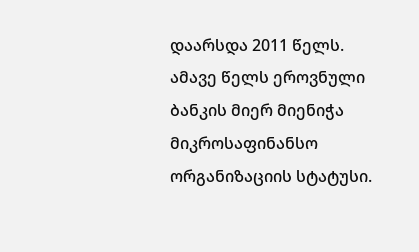დაარსდა 2011 წელს. ამავე წელს ეროვნული ბანკის მიერ მიენიჭა მიკროსაფინანსო ორგანიზაციის სტატუსი.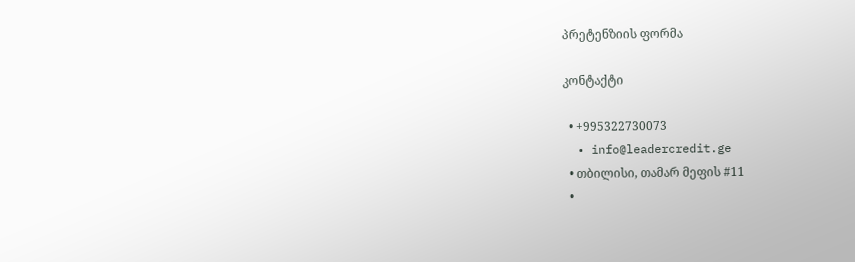პრეტენზიის ფორმა

კონტაქტი

  • +995322730073
  • info@leadercredit.ge
  • თბილისი, თამარ მეფის #11
  •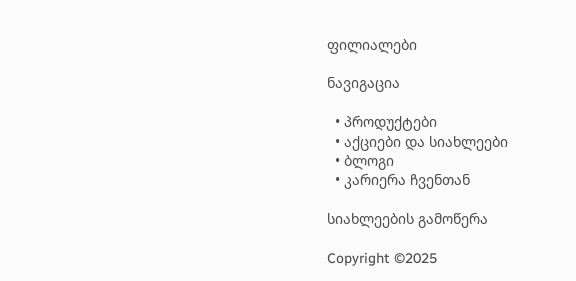ფილიალები

ნავიგაცია

  • პროდუქტები
  • აქციები და სიახლეები
  • ბლოგი
  • კარიერა ჩვენთან

სიახლეების გამოწერა

Copyright ©2025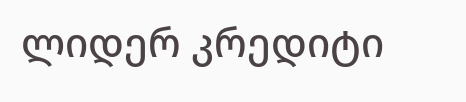ლიდერ კრედიტი